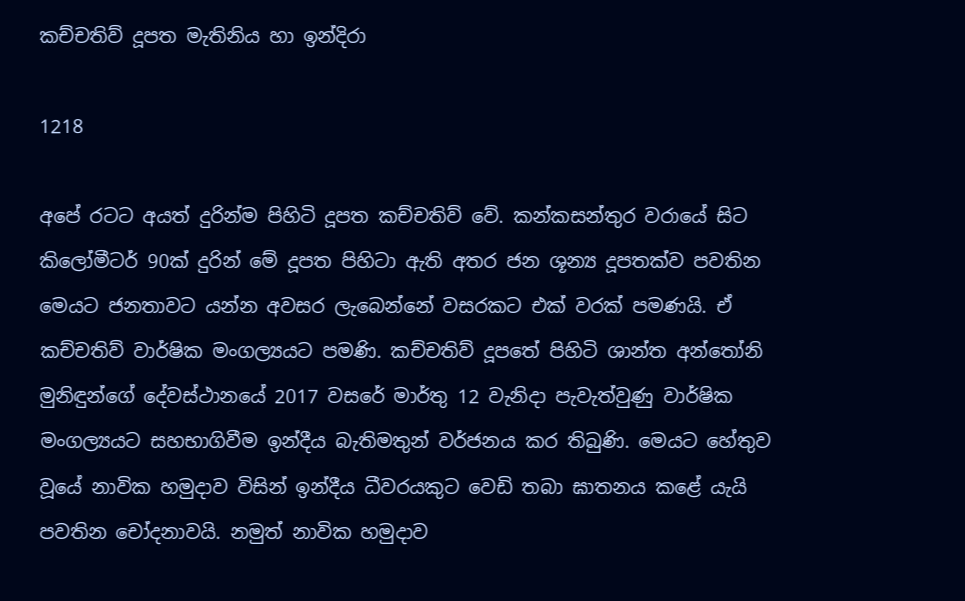කච්චතිව් දූපත මැතිනිය හා ඉන්දිරා

1218

අපේ රටට අයත් දුරින්ම පිහිටි දූපත කච්චතිව් වේ. කන්කසන්තුර වරායේ සිට කිලෝමීටර් 90ක් දුරින් මේ දූපත පිහිටා ඇති අතර ජන ශූන්‍ය දූපතක්ව පවතින මෙයට ජනතාවට යන්න අවසර ලැබෙන්නේ වසරකට එක් වරක් පමණයි. ඒ කච්චතිව් වාර්ෂික මංගල්‍යයට පමණි. කච්චතිව් දූපතේ පිහිටි ශාන්ත අන්තෝනි මුනිඳුන්ගේ දේවස්ථානයේ 2017 වසරේ මාර්තු 12 වැනිදා පැවැත්වුණු වාර්ෂික මංගල්‍යයට සහභාගිවීම ඉන්දීය බැතිමතුන් වර්ජනය කර තිබුණි. මෙයට හේතුව වූයේ නාවික හමුදාව විසින් ඉන්දීය ධීවරයකුට වෙඩි තබා ඝාතනය කළේ යැයි පවතින චෝදනාවයි. නමුත් නාවික හමුදාව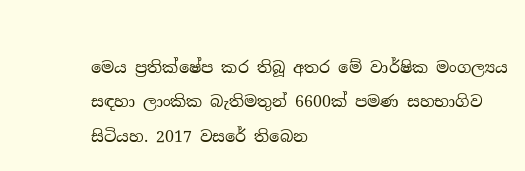මෙය ප්‍රතික්ෂේප කර තිබූ අතර මේ වාර්ෂික මංගල්‍යය සඳහා ලාංකික බැතිමතුන් 6600ක් පමණ සහභාගිව සිටියහ. 2017 වසරේ තිබෙන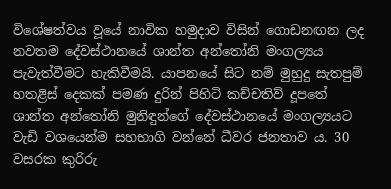විශේෂත්වය වූයේ නාවික හමුදාව විසින් ගොඩනඟන ලද නවතම දේවස්ථානයේ ශාන්ත අන්තෝනි මංගල්‍යය පැවැත්වීමට හැකිවීමයි. යාපනයේ සිට නම් මුහුදු සැතපුම් හතළිස් දෙකක් පමණ දුරින් පිහිටි කච්චතිව් දූපතේ ශාන්ත අන්තෝනි මුනිඳුන්ගේ දේවස්ථානයේ මංගල්‍යයට වැඩි වශයෙන්ම සහභාගි වන්නේ ධීවර ජනතාව ය. 30 වසරක කුරිරු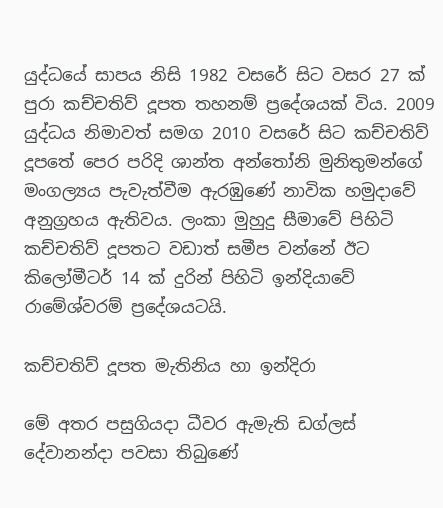යුද්ධයේ සාපය නිසි 1982 වසරේ සිට වසර 27 ක් පුරා කච්චතිව් දූපත තහනම් ප්‍රදේශයක් විය. 2009 යුද්ධය නිමාවත් සමග 2010 වසරේ සිට කච්චතිව් දූපතේ පෙර පරිදි ශාන්ත අන්තෝනි මුනිතුමන්ගේ මංගල්‍යය පැවැත්වීම ඇරඹුණේ නාවික හමුදාවේ අනුග්‍රහය ඇතිවය. ලංකා මුහුදු සීමාවේ පිහිටි කච්චතිව් දූපතට වඩාත් සමීප වන්නේ ඊට කිලෝමීටර් 14 ක් දුරින් පිහිටි ඉන්දියාවේ රාමේශ්වරම් ප්‍රදේශයටයි.

කච්චතිව් දූපත මැතිනිය හා ඉන්දිරා

මේ අතර පසුගියදා ධීවර ඇමැති ඩග්ලස් දේවානන්දා පවසා තිබුණේ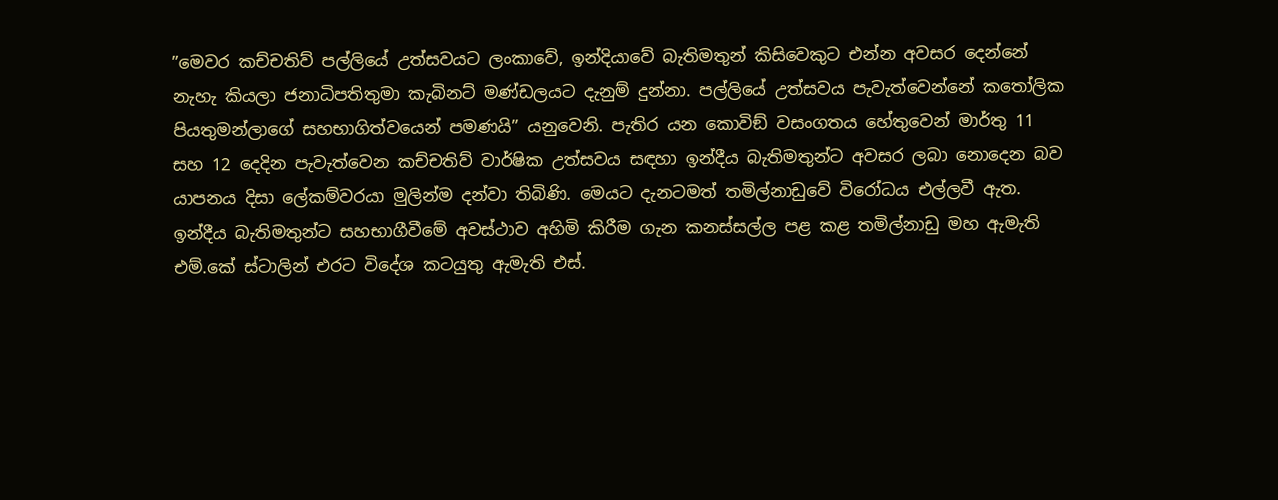”මෙවර කච්චතිව් පල්ලියේ උත්සවයට ලංකාවේ, ඉන්දියාවේ බැතිමතුන් කිසිවෙකුට එන්න අවසර දෙන්නේ නැහැ කියලා ජනාධිපතිතුමා කැබිනට් මණ්ඩලයට දැනුම් දුන්නා. පල්ලියේ උත්සවය පැවැත්වෙන්නේ කතෝලික පියතුමන්ලාගේ සහභාගිත්වයෙන් පමණයි” යනුවෙනි. පැතිර යන කොවිඞ් වසංගතය හේතුවෙන් මාර්තු 11 සහ 12 දෙදින පැවැත්වෙන කච්චතිව් වාර්ෂික උත්සවය සඳහා ඉන්දීය බැතිමතුන්ට අවසර ලබා නොදෙන බව යාපනය දිසා ලේකම්වරයා මුලින්ම දන්වා තිබිණි. මෙයට දැනටමත් තමිල්නාඩුවේ විරෝධය එල්ලවී ඇත. ඉන්දීය බැතිමතුන්ට සහභාගීවීමේ අවස්ථාව අහිමි කිරීම ගැන කනස්සල්ල පළ කළ තමිල්නාඩු මහ ඇමැති එම්.කේ ස්ටාලින් එරට විදේශ කටයුතු ඇමැති එස්.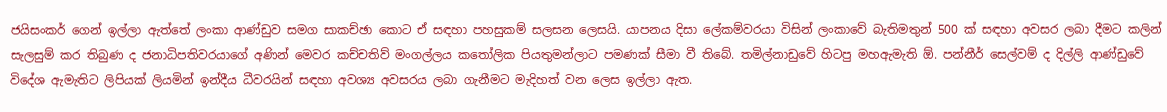ජයිසංකර් ගෙන් ඉල්ලා ඇත්තේ ලංකා ආණ්ඩුව සමග සාකච්ඡා කොට ඒ සඳහා පහසුකම් සලසන ලෙසයි. යාපනය දිසා ලේකම්වරයා විසින් ලංකාවේ බැතිමතුන් 500 ක් සඳහා අවසර ලබා දීමට කලින් සැලසුම් කර තිබුණ ද ජනාධිපතිවරයාගේ අණින් මෙවර කච්චතිව් මංගල්ලය කතෝලික පියතුමන්ලාට පමණක් සීමා වී තිබේ. තමිල්නාඩුවේ හිටපු මහඇමැති ඕ. පන්නීර් සෙල්වම් ද දිල්ලි ආණ්ඩුවේ විදේශ ඇමැතිට ලිපියක් ලියමින් ඉන්දීය ධීවරයින් සඳහා අවශ්‍ය අවසරය ලබා ගැනීමට මැදිහත් වන ලෙස ඉල්ලා ඇත.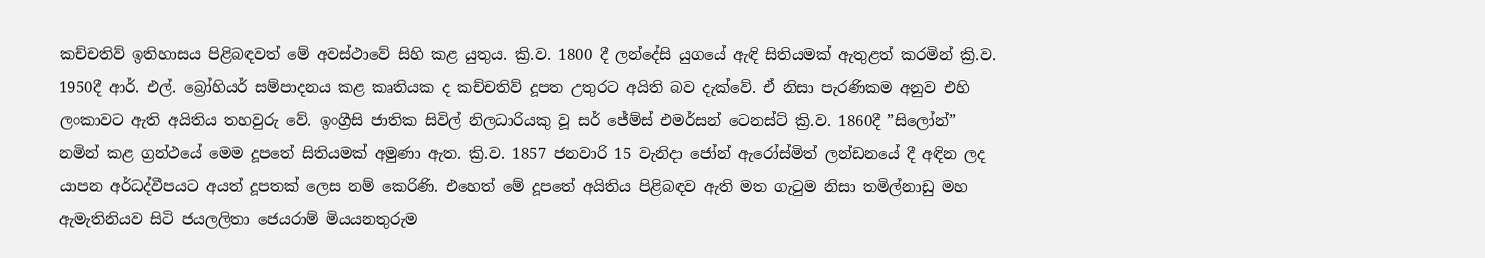කච්චතිව් ඉතිහාසය පිළිබඳවත් මේ අවස්ථාවේ සිහි කළ යුතුය. ක්‍රි.ව. 1800 දී ලන්දේසි යුගයේ ඇඳි සිතියමක් ඇතුළත් කරමින් ක්‍රි.ව. 1950දී ආර්. එල්. බ්‍රෝහියර් සම්පාදනය කළ කෘතියක ද කච්චතිව් දූපත උතුරට අයිති බව දැක්වේ. ඒ නිසා පැරණිකම අනුව එහි ලංකාවට ඇති අයිතිය තහවුරු වේ. ඉංග්‍රීසි ජාතික සිවිල් නිලධාරියකු වූ සර් ජේම්ස් එමර්සන් ටෙනස්ට් ක්‍රි.ව. 1860දී ”සිලෝන්” නමින් කළ ග්‍රන්ථයේ මෙම දූපතේ සිතියමක් අමුණා ඇත. ක්‍රි.ව. 1857 ජනවාරි 15 වැනිදා ජෝන් ඇරෝස්මිත් ලන්ඩනයේ දී අඳින ලද යාපන අර්ධද්වීපයට අයත් දූපතක් ලෙස නම් කෙරිණි. එහෙත් මේ දූපතේ අයිතිය පිළිබඳව ඇති මත ගැටුම නිසා තමිල්නාඩු මහ ඇමැතිනියව සිටි ජයලලිතා ජෙයරාම් මියයනතුරුම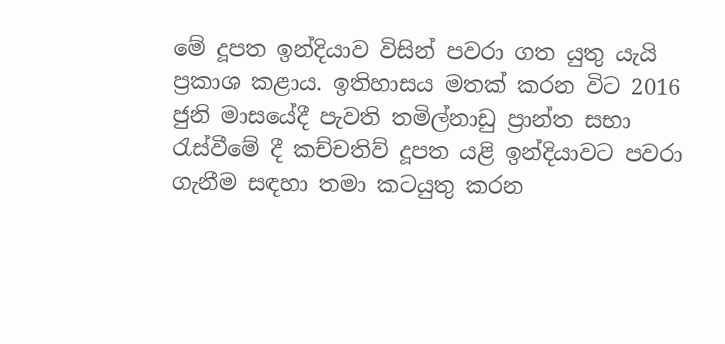මේ දූපත ඉන්දියාව විසින් පවරා ගත යුතු යැයි ප්‍රකාශ කළාය. ඉතිහාසය මතක් කරන විට 2016 ජුනි මාසයේදී පැවති තමිල්නාඩු ප්‍රාන්ත සභා රැස්වීමේ දී කච්චතිව් දූපත යළි ඉන්දියාවට පවරා ගැනීම සඳහා තමා කටයුතු කරන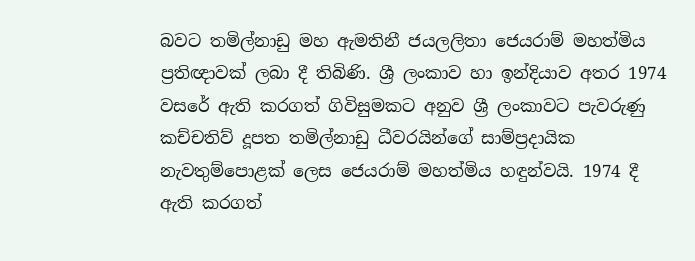බවට තමිල්නාඩු මහ ඇමතිනී ජයලලිතා ජෙයරාම් මහත්මිය ප්‍රතිඥාවක් ලබා දී තිබිණි. ශ්‍රී ලංකාව හා ඉන්දියාව අතර 1974 වසරේ ඇති කරගත් ගිවිසුමකට අනුව ශ්‍රී ලංකාවට පැවරුණු කච්චතිව් දූපත තමිල්නාඩු ධීවරයින්ගේ සාම්ප්‍රදායික නැවතුම්පොළක් ලෙස ජෙයරාම් මහත්මිය හඳුන්වයි. 1974 දී ඇති කරගත්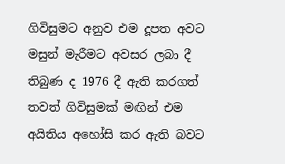ගිවිසුමට අනුව එම දූපත අවට මසුන් මැරීමට අවසර ලබා දී තිබුණ ද 1976 දී ඇති කරගත් තවත් ගිවිසුමක් මඟින් එම අයිතිය අහෝසි කර ඇති බවට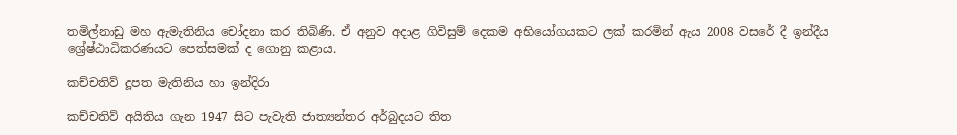තමිල්නාඩු මහ ඇමැතිනිය චෝදනා කර තිබිණි. ඒ අනුව අදාළ ගිවිසුම් දෙකම අභියෝගයකට ලක් කරමින් ඇය 2008 වසරේ දී ඉන්දීය ශ්‍රේෂ්ඨාධිකරණයට පෙත්සමක් ද ගොනු කළාය.

කච්චතිව් දූපත මැතිනිය හා ඉන්දිරා

කච්චතිව් අයිතිය ගැන 1947 සිට පැවැති ජාත්‍යන්තර අර්බුදයට තිත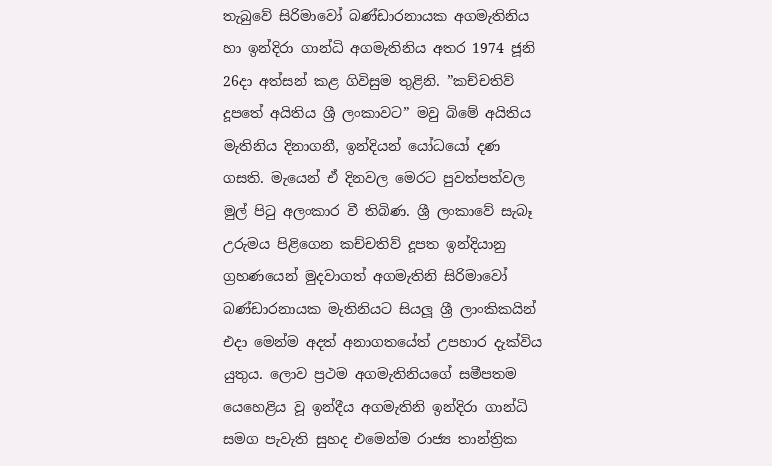තැබුවේ සිරිමාවෝ බණ්ඩාරනායක අගමැතිනිය හා ඉන්දිරා ගාන්ධි අගමැතිනිය අතර 1974 ජූනි 26දා අත්සන් කළ ගිවිසුම තුළිනි. ”කච්චතිව් දූපතේ අයිතිය ශ්‍රී ලංකාවට” මවු බිමේ අයිතිය මැතිනිය දිනාගනී, ඉන්දියන් යෝධයෝ දණ ගසති. මැයෙන් ඒ දිනවල මෙරට පුවත්පත්වල මුල් පිටු අලංකාර වී තිබිණ. ශ්‍රී ලංකාවේ සැබෑ උරුමය පිළිගෙන කච්චතිව් දූපත ඉන්දියානු ග්‍රහණයෙන් මුදවාගත් අගමැතිනි සිරිමාවෝ බණ්ඩාරනායක මැතිනියට සියලූ ශ්‍රී ලාංකිකයින් එදා මෙන්ම අදත් අනාගතයේත් උපහාර දැක්විය යුතුය. ලොව ප්‍රථම අගමැතිනියගේ සමීපතම යෙහෙළිය වූ ඉන්දීය අගමැතිනි ඉන්දිරා ගාන්ධි සමග පැවැති සුහද එමෙන්ම රාජ්‍ය තාන්ත්‍රික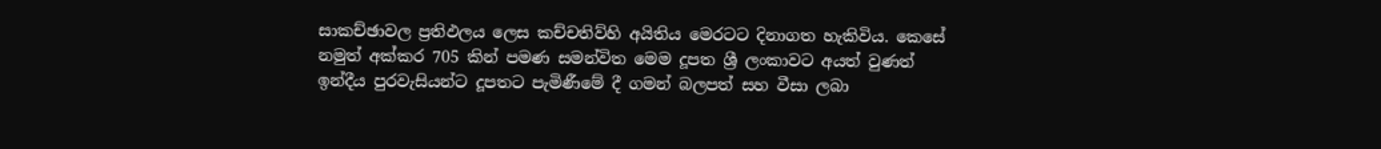සාකච්ඡාවල ප්‍රතිඵලය ලෙස කච්චතිව්හි අයිතිය මෙරටට දිනාගත හැකිවිය. කෙසේ නමුත් අක්කර 705 කින් පමණ සමන්විත මෙම දූපත ශ්‍රී ලංකාවට අයත් වුණත් ඉන්දීය පුරවැසියන්ට දූපතට පැමිණීමේ දී ගමන් බලපත් සහ වීසා ලබා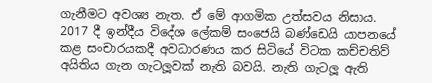ගැනීමට අවශ්‍ය නැත. ඒ මේ ආගමික උත්සවය නිසාය. 2017 දී ඉන්දීය විදේශ ලේකම් සංජෙයි බණ්ඩෙයි යාපනයේ කළ සංචාරයකදී අවධාරණය කර සිටියේ විටක කච්චතිව් අයිතිය ගැන ගැටලූවක් නැති බවයි. නැති ගැටලූ ඇති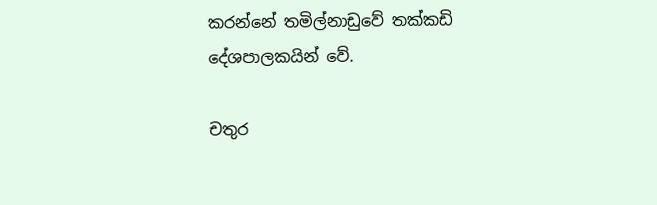කරන්නේ තමිල්නාඩුවේ තක්කඩි දේශපාලකයින් වේ.

චතුර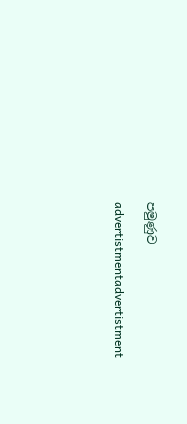පමුණුව

advertistmentadvertistment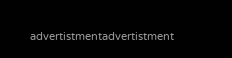advertistmentadvertistment